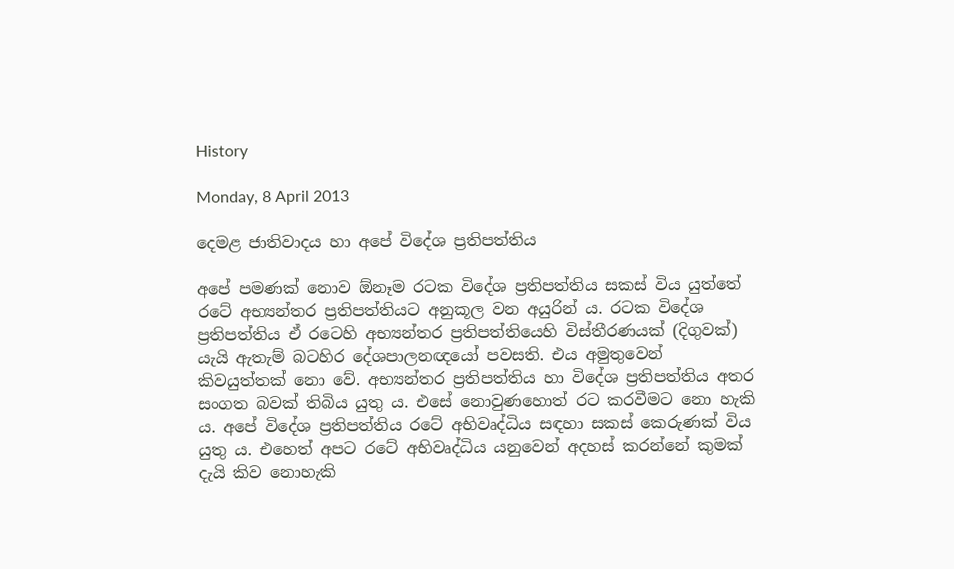History

Monday, 8 April 2013

දෙමළ ජාතිවාදය හා අපේ විදේශ ප්‍රතිපත්තිය

අපේ පමණක් නොව ඕනෑම රටක විදේශ ප්‍රතිපත්තිය සකස් විය යුත්තේ රටේ අභ්‍යන්තර ප්‍රතිපත්තියට අනුකූල වන අයුරින් ය. රටක විදේශ ප්‍රතිපත්තිය ඒ රටෙහි අභ්‍යන්තර ප්‍රතිපත්තියෙහි විස්තීරණයක් (දිගුවක්) යැයි ඇතැම් බටහිර දේශපාලනඥයෝ පවසති. එය අමුතුවෙන් කිවයුත්තක් නො වේ. අභ්‍යන්තර ප්‍රතිපත්තිය හා විදේශ ප්‍රතිපත්තිය අතර සංගත බවක් තිබිය යුතු ය. එසේ නොවුණහොත් රට කරවීමට නො හැකි ය. අපේ විදේශ ප්‍රතිපත්තිය රටේ අභිවෘද්ධිය සඳහා සකස් කෙරුණක් විය යුතු ය. එහෙත් අපට රටේ අභිවෘද්ධිය යනුවෙන් අදහස් කරන්නේ කුමක් දැයි කිව නොහැකි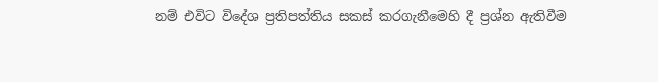නම් එවිට විදේශ ප්‍රතිපත්තිය සකස් කරගැනීමෙහි දී ප්‍රශ්න ඇතිවීම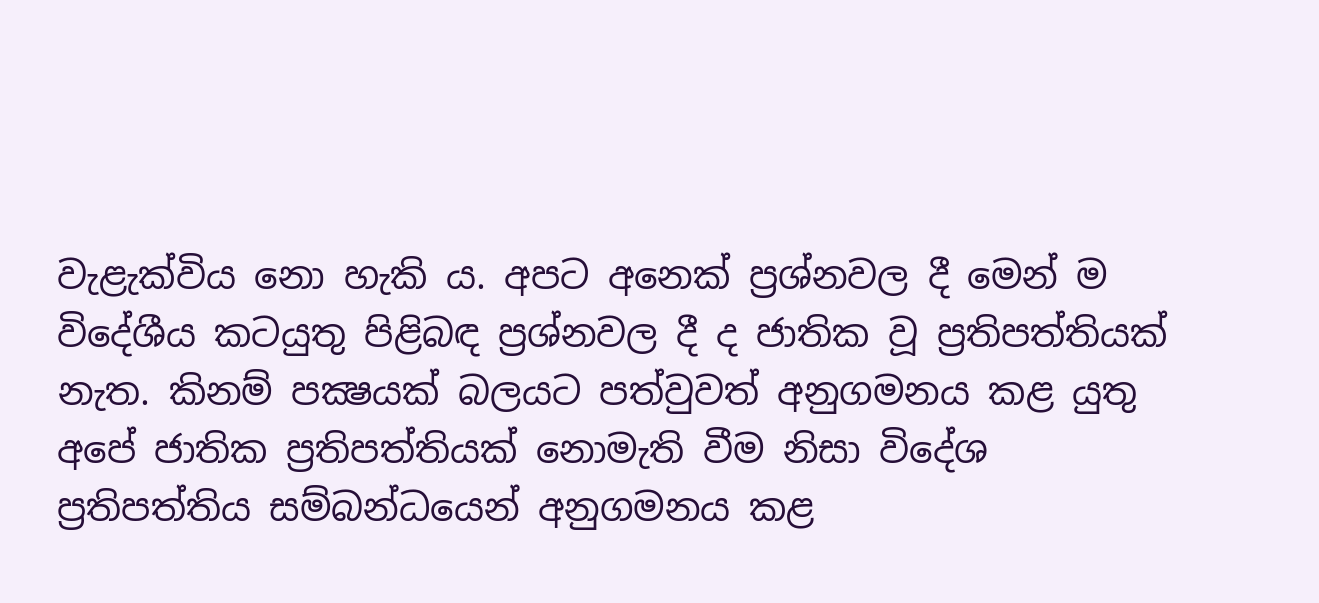වැළැක්විය නො හැකි ය. අපට අනෙක් ප්‍රශ්නවල දී මෙන් ම විදේශීය කටයුතු පිළිබඳ ප්‍රශ්නවල දී ද ජාතික වූ ප්‍රතිපත්තියක් නැත. කිනම් පක්‍ෂයක් බලයට පත්වුවත් අනුගමනය කළ යුතු අපේ ජාතික ප්‍රතිපත්තියක් නොමැති වීම නිසා විදේශ ප්‍රතිපත්තිය සම්බන්ධයෙන් අනුගමනය කළ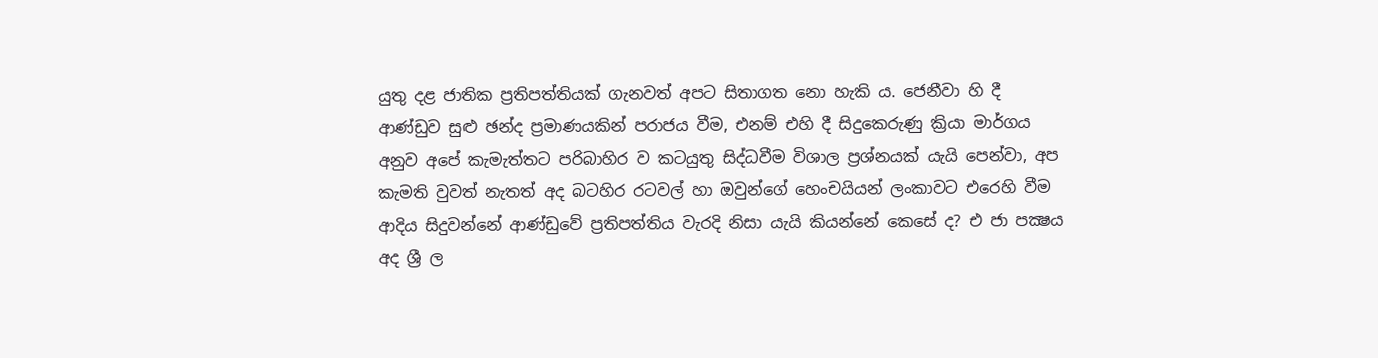යුතු දළ ජාතික ප්‍රතිපත්තියක් ගැනවත් අපට සිතාගත නො හැකි ය. ජෙනීවා හි දී ආණ්ඩුව සුළු ඡන්ද ප්‍රමාණයකින් පරාජය වීම, එනම් එහි දී සිදුකෙරුණු ක්‍රියා මාර්ගය අනුව අපේ කැමැත්තට පරිබාහිර ව කටයුතු සිද්ධවීම විශාල ප්‍රශ්නයක් යැයි පෙන්වා, අප කැමති වුවත් නැතත් අද බටහිර රටවල් හා ඔවුන්ගේ හෙංචයියන් ලංකාවට එරෙහි වීම ආදිය සිදුවන්නේ ආණ්ඩුවේ ප්‍රතිපත්තිය වැරදි නිසා යැයි කියන්නේ කෙසේ ද? එ ජා පක්‍ෂය අද ශ්‍රී ල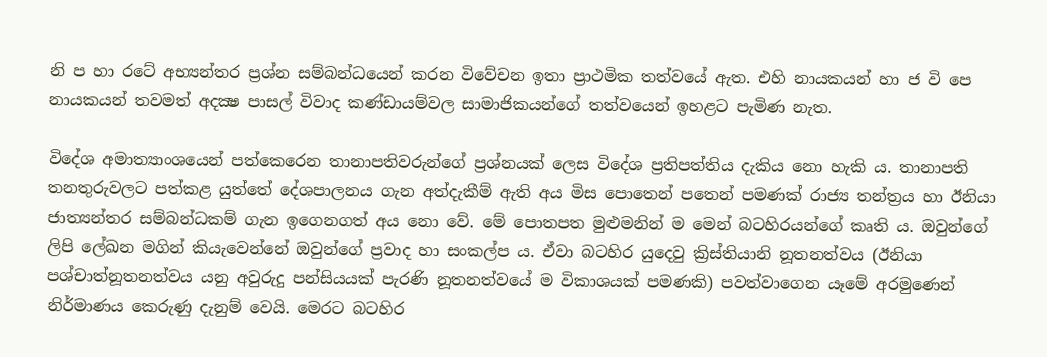නි ප හා රටේ අභ්‍යන්තර ප්‍රශ්න සම්බන්ධයෙන් කරන විවේචන ඉතා ප්‍රාථමික තත්වයේ ඇත. එහි නායකයන් හා ජ වි පෙ නායකයන් තවමත් අදක්‍ෂ පාසල් විවාද කණ්ඩායම්වල සාමාජිකයන්ගේ තත්වයෙන් ඉහළට පැමිණ නැත.

විදේශ අමාත්‍යාංශයෙන් පත්කෙරෙන තානාපතිවරුන්ගේ ප්‍රශ්නයක් ලෙස විදේශ ප්‍රතිපත්තිය දැකිය නො හැකි ය. තානාපති තනතුරුවලට පත්කළ යුත්තේ දේශපාලනය ගැන අත්දැකීම් ඇති අය මිස පොතෙන් පතෙන් පමණක් රාජ්‍ය තන්ත්‍රය හා ඊනියා ජාත්‍යන්තර සම්බන්ධකම් ගැන ඉගෙනගත් අය නො වේ. මේ පොතපත මුළුමනින් ම මෙන් බටහිරයන්ගේ කෘති ය. ඔවුන්ගේ ලිපි ලේඛන මගින් කියැවෙන්නේ ඔවුන්ගේ ප්‍රවාද හා සංකල්ප ය. ඒවා බටහිර යුදෙවු ක්‍රිස්තියානි නූතනත්වය (ඊනියා පශ්චාත්නූතනත්වය යනු අවුරුදු පන්සියයක් පැරණි නූතනත්වයේ ම විකාශයක් පමණකි) පවත්වාගෙන යෑමේ අරමුණෙන් නිර්මාණය කෙරුණු දැනුම් වෙයි. මෙරට බටහිර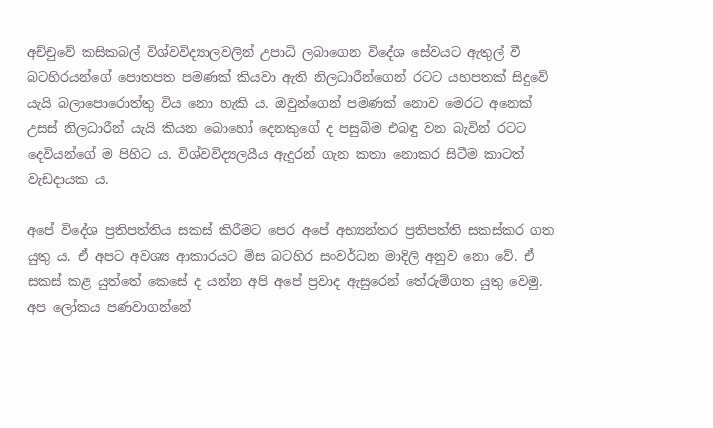අච්චුවේ කසිකබල් විශ්වවිද්‍යාලවලින් උපාධි ලබාගෙන විදේශ සේවයට ඇතුල් වී බටහිරයන්ගේ පොතපත පමණක් කියවා ඇති නිලධාරීන්ගෙන් රටට යහපතක් සිදුවේ යැයි බලාපොරොත්තු විය නො හැකි ය. ඔවුන්ගෙන් පමණක් නොව මෙරට අනෙක් උසස් නිලධාරීන් යැයි කියන බොහෝ දෙනකුගේ ද පසුබිම එබඳු වන බැවින් රටට දෙවියන්ගේ ම පිහිට ය. විශ්වවිද්‍යලයීය ඇදුරන් ගැන කතා නොකර සිටීම කාටත් වැඩදායක ය.

අපේ විදේශ ප්‍රතිපත්තිය සකස් කිරීමට පෙර අපේ අභ්‍යන්තර ප්‍රතිපත්ති සකස්කර ගත යුතු ය. ඒ අපට අවශ්‍ය ආකාරයට මිස බටහිර සංවර්ධන මාදිලි අනුව නො වේ. ඒ සකස් කළ යුත්තේ කෙසේ ද යන්න අපි අපේ ප්‍රවාද ඇසුරෙන් තේරුම්ගත යුතු වෙමු. අප ලෝකය පණවාගන්නේ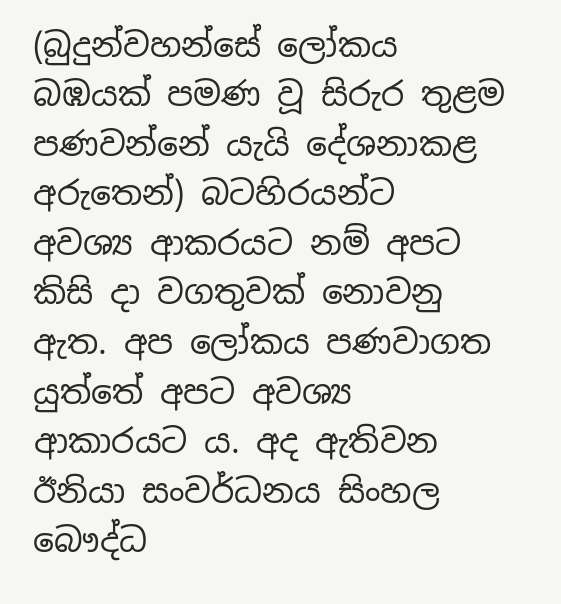(බුදුන්වහන්සේ ලෝකය බඹයක් පමණ වූ සිරුර තුළම පණවන්නේ යැයි දේශනාකළ අරුතෙන්) බටහිරයන්ට අවශ්‍ය ආකරයට නම් අපට කිසි දා වගතුවක් නොවනු ඇත. අප ලෝකය පණවාගත යුත්තේ අපට අවශ්‍ය ආකාරයට ය. අද ඇතිවන ඊනියා සංවර්ධනය සිංහල බෞද්ධ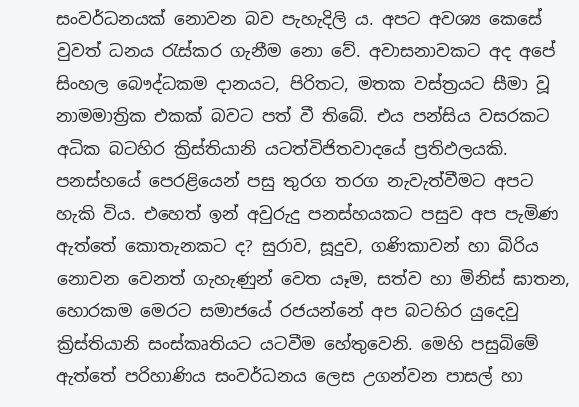සංවර්ධනයක් නොවන බව පැහැදිලි ය. අපට අවශ්‍ය කෙසේ වුවත් ධනය රැස්කර ගැනීම නො වේ. අවාසනාවකට අද අපේ සිංහල බෞද්ධකම දානයට, පිරිතට, මතක වස්ත්‍රයට සීමා වූ නාමමාත්‍රික එකක් බවට පත් වී තිබේ. එය පන්සිය වසරකට අධික බටහිර ක්‍රිස්තියානි යටත්විජිතවාදයේ ප්‍රතිඵලයකි. පනස්හයේ පෙරළියෙන් පසු තුරග තරග නැවැත්වීමට අපට හැකි විය. එහෙත් ඉන් අවුරුදු පනස්හයකට පසුව අප පැමිණ ඇත්තේ කොතැනකට ද? සුරාව, සූදුව, ගණිකාවන් හා බිරිය නොවන වෙනත් ගැහැණුන් වෙත යෑම, සත්ව හා මිනිස් ඝාතන, හොරකම මෙරට සමාජයේ රජයන්නේ අප බටහිර යුදෙවු ක්‍රිස්තියානි සංස්කෘතියට යටවීම හේතුවෙනි. මෙහි පසුබිමේ ඇත්තේ පරිහාණිය සංවර්ධනය ලෙස උගන්වන පාසල් හා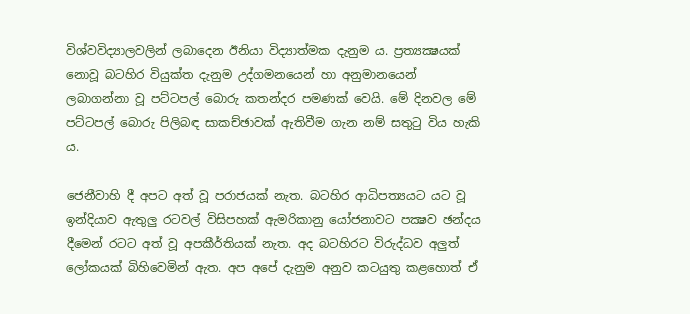විශ්වවිද්‍යාලවලින් ලබාදෙන ඊනියා විද්‍යාත්මක දැනුම ය. ප්‍රත්‍යක්‍ෂයක් නොවූ බටහිර වියුක්ත දැනුම උද්ගමනයෙන් හා අනුමානයෙන් ලබාගන්නා වූ පට්ටපල් බොරු කතන්දර පමණක් වෙයි. මේ දිනවල මේ පට්ටපල් බොරු පිලිබඳ සාකච්ඡාවක් ඇතිවීම ගැන නම් සතුටු විය හැකි ය.

ජෙනීවාහි දී අපට අත් වූ පරාජයක් නැත. බටහිර ආධිපත්‍යයට යට වූ ඉන්දියාව ඇතුලු රටවල් විසිපහක් ඇමරිකානු යෝජනාවට පක්‍ෂව ඡන්දය දීමෙන් රටට අත් වූ අපකීර්තියක් නැත. අද බටහිරට විරුද්ධව අලුත් ලෝකයක් බිහිවෙමින් ඇත. අප අපේ දැනුම අනුව කටයුතු කළහොත් ඒ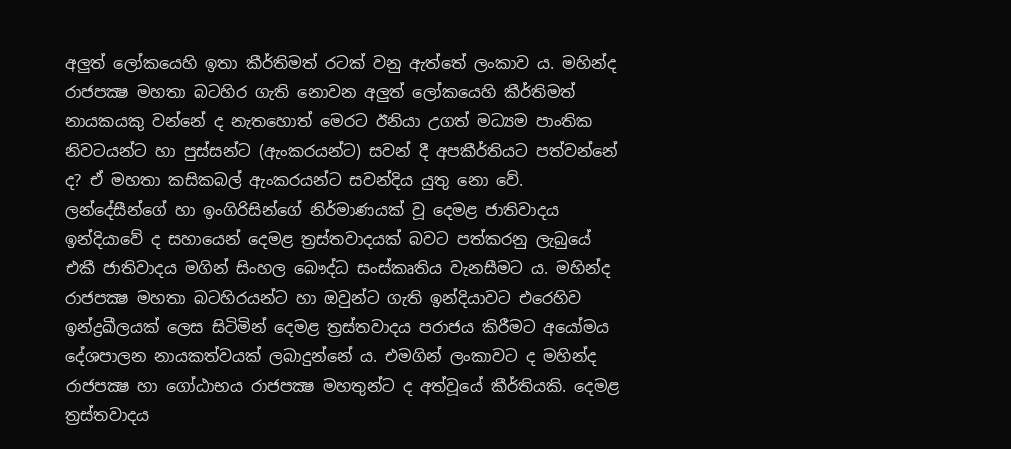අලුත් ලෝකයෙහි ඉතා කීර්තිමත් රටක් වනු ඇත්තේ ලංකාව ය. මහින්ද රාජපක්‍ෂ මහතා බටහිර ගැති නොවන අලුත් ලෝකයෙහි කීර්තිමත් නායකයකු වන්නේ ද නැතහොත් මෙරට ඊනියා උගත් මධ්‍යම පාංතික නිවටයන්ට හා පුස්සන්ට (ඇංකරයන්ට) සවන් දී අපකීර්තියට පත්වන්නේ ද? ඒ මහතා කසිකබල් ඇංකරයන්ට සවන්දිය යුතු නො වේ. ලන්දේසීන්ගේ හා ඉංගිරිසින්ගේ නිර්මාණයක් වූ දෙමළ ජාතිවාදය ඉන්දියාවේ ද සහායෙන් දෙමළ ත්‍රස්තවාදයක් බවට පත්කරනු ලැබුයේ එකී ජාතිවාදය මගින් සිංහල බෞද්ධ සංස්කෘතිය වැනසීමට ය. මහින්ද රාජපක්‍ෂ මහතා බටහිරයන්ට හා ඔවුන්ට ගැති ඉන්දියාවට එරෙහිව ඉන්ද්‍රඛීලයක් ලෙස සිටිමින් දෙමළ ත්‍රස්තවාදය පරාජය කිරීමට අයෝමය දේශපාලන නායකත්වයක් ලබාදුන්නේ ය. එමගින් ලංකාවට ද මහින්ද රාජපක්‍ෂ හා ගෝඨාභය රාජපක්‍ෂ මහතුන්ට ද අත්වූයේ කීර්තියකි. දෙමළ ත්‍රස්තවාදය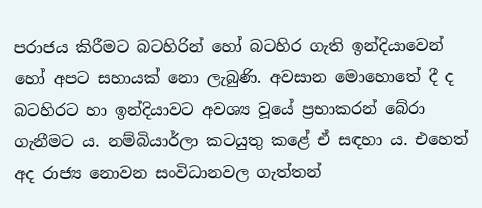පරාජය කිරීමට බටහිරින් හෝ බටහිර ගැති ඉන්දියාවෙන් හෝ අපට සහායක් නො ලැබුණි. අවසාන මොහොතේ දී ද බටහිරට හා ඉන්දියාවට අවශ්‍ය වූයේ ප්‍රභාකරන් බේරා ගැනීමට ය. නම්බියාර්ලා කටයුතු කළේ ඒ සඳහා ය. එහෙත් අද රාජ්‍ය නොවන සංවිධානවල ගැත්තන්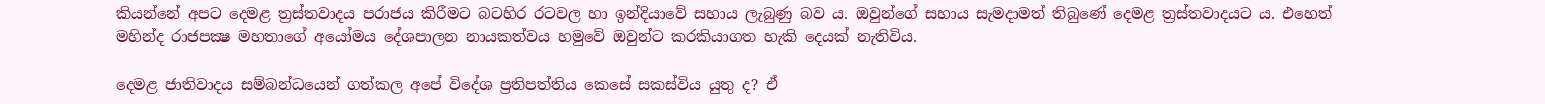කියන්නේ අපට දෙමළ ත්‍රස්තවාදය පරාජය කිරීමට බටහිර රටවල හා ඉන්දියාවේ සහාය ලැබුණු බව ය. ඔවුන්ගේ සහාය සැමදාමත් තිබුණේ දෙමළ ත්‍රස්තවාදයට ය. එහෙත් මහින්ද රාජපක්‍ෂ මහතාගේ අයෝමය දේශපාලන නායකත්වය හමුවේ ඔවුන්ට කරකියාගත හැකි දෙයක් නැතිවිය.

දෙමළ ජාතිවාදය සම්බන්ධයෙන් ගත්කල අපේ විදේශ ප්‍රතිපත්තිය කෙසේ සකස්විය යුතු ද? ඒ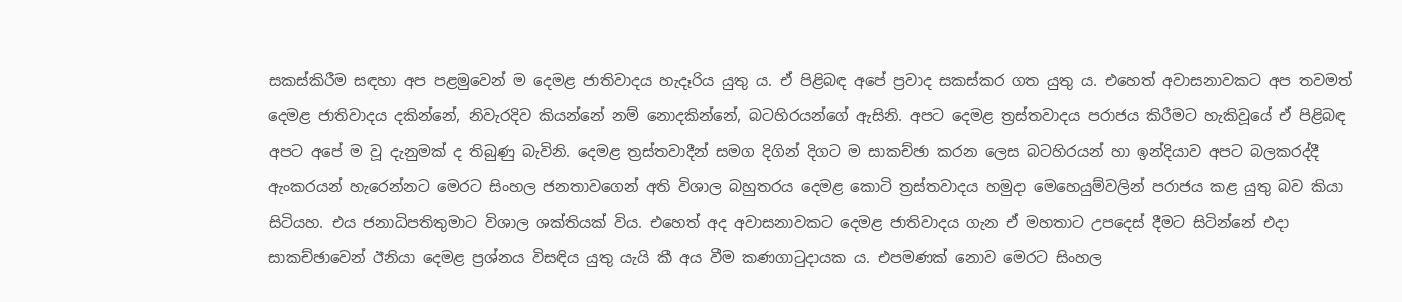සකස්කිරීම සඳහා අප පළමුවෙන් ම දෙමළ ජාතිවාදය හැදෑරිය යුතු ය. ඒ පිළිබඳ අපේ ප්‍රවාද සකස්කර ගත යුතු ය. එහෙත් අවාසනාවකට අප තවමත් දෙමළ ජාතිවාදය දකින්නේ, නිවැරදිව කියන්නේ නම් නොදකින්නේ, බටහිරයන්ගේ ඇසිනි. අපට දෙමළ ත්‍රස්තවාදය පරාජය කිරීමට හැකිවූයේ ඒ පිළිබඳ අපට අපේ ම වූ දැනුමක් ද තිබුණු බැවිනි. දෙමළ ත්‍රස්තවාදීන් සමග දිගින් දිගට ම සාකච්ඡා කරන ලෙස බටහිරයන් හා ඉන්දියාව අපට බලකරද්දී ඇංකරයන් හැරෙන්නට මෙරට සිංහල ජනතාවගෙන් අති විශාල බහුතරය දෙමළ කොටි ත්‍රස්තවාදය හමුදා මෙහෙයුම්වලින් පරාජය කළ යුතු බව කියා සිටියහ. එය ජනාධිපතිතුමාට විශාල ශක්තියක් විය. එහෙත් අද අවාසනාවකට දෙමළ ජාතිවාදය ගැන ඒ මහතාට උපදෙස් දීමට සිටින්නේ එදා සාකච්ඡාවෙන් ඊනියා දෙමළ ප්‍රශ්නය විසඳිය යුතු යැයි කී අය වීම කණගාටුදායක ය. එපමණක් නොව මෙරට සිංහල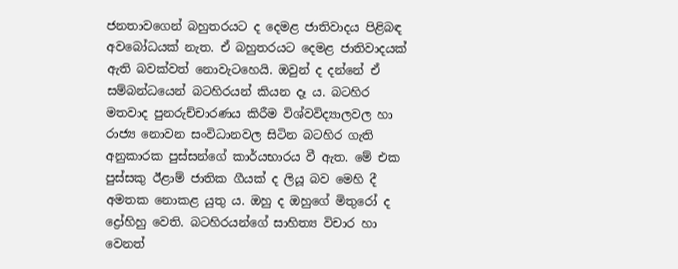ජනතාවගෙන් බහුතරයට ද දෙමළ ජාතිවාදය පිළිබඳ අවබෝධයක් නැත. ඒ බහුතරයට දෙමළ ජාතිවාදයක් ඇති බවක්වත් නොවැටහෙයි. ඔවුන් ද දන්නේ ඒ සම්බන්ධයෙන් බටහිරයන් කියන දෑ ය. බටහිර මතවාද පුනරුච්චාරණය කිරීම විශ්වවිද්‍යාලවල හා රාජ්‍ය නොවන සංවිධානවල සිටින බටහිර ගැති අනුකාරක පුස්සන්ගේ කාර්යභාරය වී ඇත. මේ එක පුස්සකු ඊළාම් ජාතික ගීයක් ද ලියූ බව මෙහි දී අමතක නොකළ යුතු ය. ඔහු ද ඔහුගේ මිතුරෝ ද ද්‍රෝහිහු වෙති. බටහිරයන්ගේ සාහිත්‍ය විචාර හා වෙනත්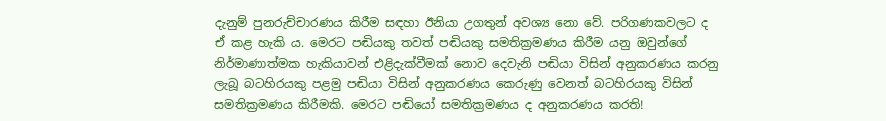දැනුම් පුනරුච්චාරණය කිරීම සඳහා ඊනියා උගතුන් අවශ්‍ය නො වේ. පරිගණකවලට ද ඒ කළ හැකි ය. මෙරට පඬියකු තවත් පඬියකු සමතික්‍රමණය කිරීම යනු ඔවුන්ගේ නිර්මාණාත්මක හැකියාවන් එළිදැක්වීමක් නොව දෙවැනි පඬියා විසින් අනුකරණය කරනු ලැබූ බටහිරයකු පළමු පඬියා විසින් අනුකරණය කෙරුණු වෙනත් බටහිරයකු විසින් සමතික්‍රමණය කිරීමකි. මෙරට පඬියෝ සමතික්‍රමණය ද අනුකරණය කරති!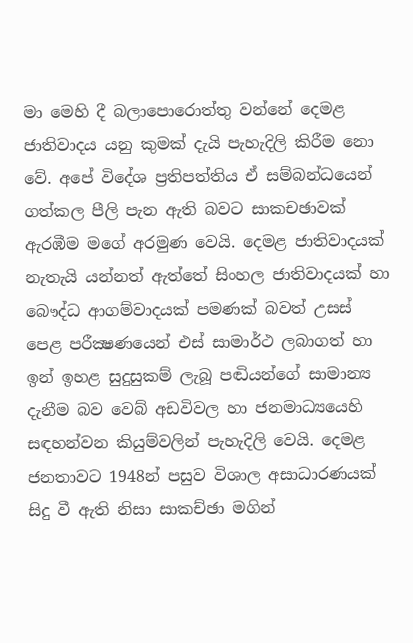මා මෙහි දී බලාපොරොත්තු වන්නේ දෙමළ ජාතිවාදය යනු කුමක් දැයි පැහැදිලි කිරීම නො වේ. අපේ විදේශ ප්‍රතිපත්තිය ඒ සම්බන්ධයෙන් ගත්කල පීලි පැන ඇති බවට සාකචඡාවක් ඇරඹීම මගේ අරමුණ වෙයි. දෙමළ ජාතිවාදයක් නැතැයි යන්නත් ඇත්තේ සිංහල ජාතිවාදයක් හා බෞද්ධ ආගම්වාදයක් පමණක් බවත් උසස් පෙළ පරීක්‍ෂණයෙන් එස් සාමාර්ථ ලබාගත් හා ඉන් ඉහළ සුදුසුකම් ලැබූ පඬියන්ගේ සාමාන්‍ය දැනීම බව වෙබ් අඩවිවල හා ජනමාධ්‍යයෙහි සඳහන්වන කියුම්වලින් පැහැදිලි වෙයි. දෙමළ ජනතාවට 1948න් පසුව විශාල අසාධාරණයක් සිදු වී ඇති නිසා සාකච්ඡා මගින්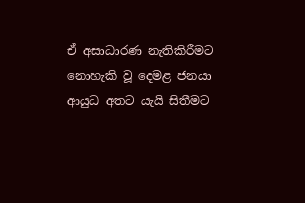ඒ අසාධාරණ නැතිකිරීමට නොහැකි වූ දෙමළ ජනයා ආයුධ අතට යැයි සිතීමට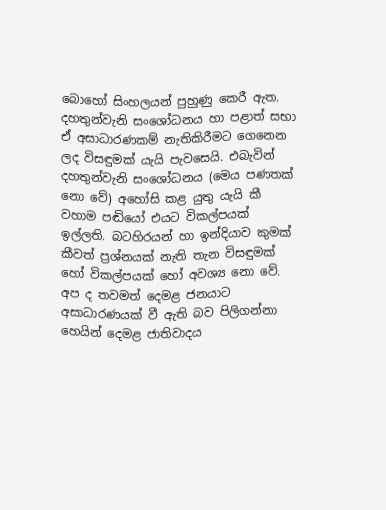බොහෝ සිංහලයන් පුහුණු කෙරී ඇත. දහතුන්වැනි සංශෝධනය හා පළාත් සභා ඒ අසාධාරණකම් නැතිකිරීමට ගෙනෙන ලද විසඳුමක් යැයි පැවසෙයි. එබැවින් දහතුන්වැනි සංශෝධනය (මෙය පණතක් නො වේ) අහෝසි කළ යුතු යැයි කී වහාම පඬියෝ එයට විකල්පයක් ඉල්ලති. බටහිරයන් හා ඉන්දියාව කුමක් කීවත් ප්‍රශ්නයක් නැති තැන විසඳුමක් හෝ විකල්පයක් හෝ අවශ්‍ය නො වේ. අප ද තවමත් දෙමළ ජනයාට අසාධාරණයක් වී ඇති බව පිලිගන්නා හෙයින් දෙමළ ජාතිවාදය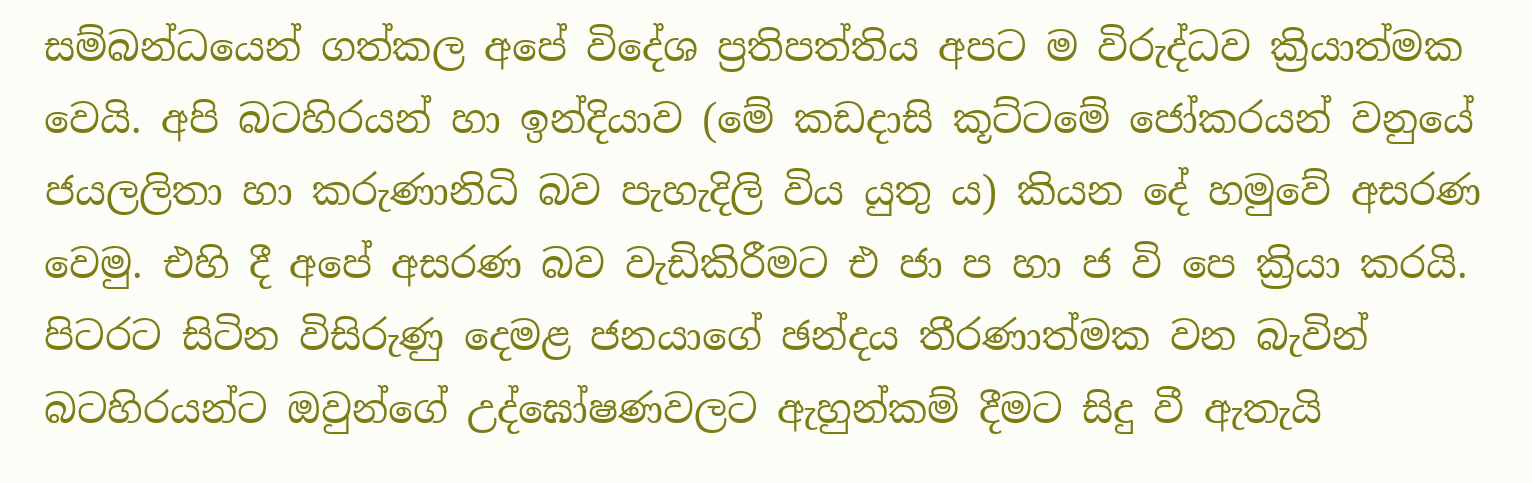සම්බන්ධයෙන් ගත්කල අපේ විදේශ ප්‍රතිපත්තිය අපට ම විරුද්ධව ක්‍රියාත්මක වෙයි. අපි බටහිරයන් හා ඉන්දියාව (මේ කඩදාසි කූට්ටමේ ජෝකරයන් වනුයේ ජයලලිතා හා කරුණානිධි බව පැහැදිලි විය යුතු ය) කියන දේ හමුවේ අසරණ වෙමු. එහි දී අපේ අසරණ බව වැඩිකිරීමට එ ජා ප හා ජ වි පෙ ක්‍රියා කරයි. පිටරට සිටින විසිරුණු දෙමළ ජනයාගේ ඡන්දය තීරණාත්මක වන බැවින් බටහිරයන්ට ඔවුන්ගේ උද්ඝෝෂණවලට ඇහුන්කම් දීමට සිදු වී ඇතැයි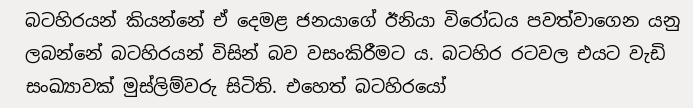බටහිරයන් කියන්නේ ඒ දෙමළ ජනයාගේ ඊනියා විරෝධය පවත්වාගෙන යනු ලබන්නේ බටහිරයන් විසින් බව වසංකිරීමට ය. බටහිර රටවල එයට වැඩි සංඛ්‍යාවක් මුස්ලිම්වරු සිටිති. එහෙත් බටහිරයෝ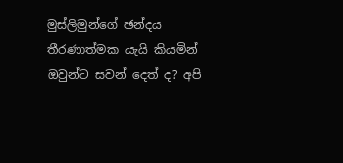මුස්ලිමුන්ගේ ඡන්දය තීරණාත්මක යැයි කියමින් ඔවුන්ට සවන් දෙත් ද? අපි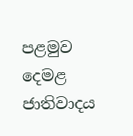පළමුව දෙමළ ජාතිවාදය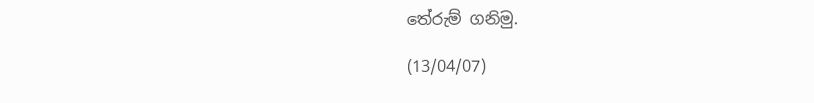තේරුම් ගනිමු.

(13/04/07)